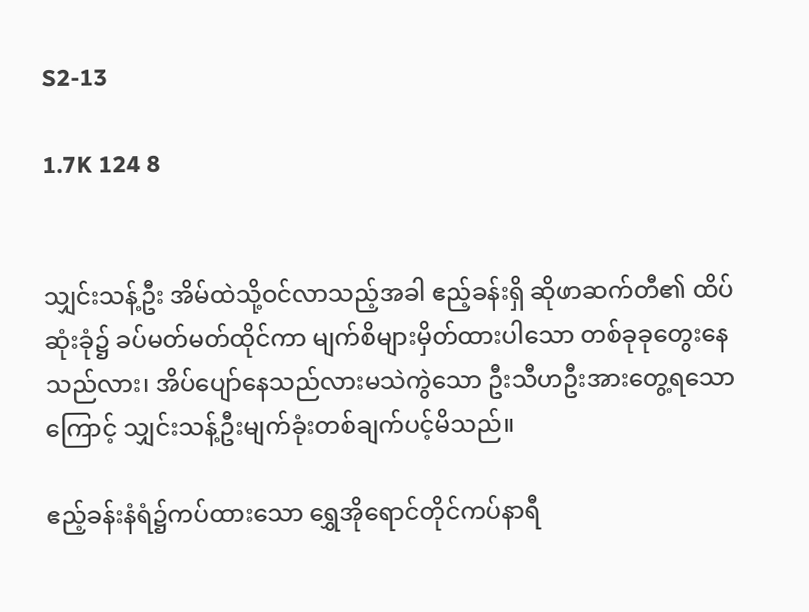S2-13

1.7K 124 8


သျှင်းသန့်ဦး အိမ်ထဲသို့ဝင်လာသည့်အခါ ဧည့်ခန်းရှိ ဆိုဖာဆက်တီ၏ ထိပ်ဆုံးခုံ၌ ခပ်မတ်မတ်ထိုင်ကာ မျက်စိများမှိတ်ထားပါသော တစ်ခုခုတွေးနေသည်လား၊ အိပ်ပျော်နေသည်လားမသဲကွဲသော ဦးသီဟဦးအားတွေ့ရသောကြောင့် သျှင်းသန့်ဦးမျက်ခုံးတစ်ချက်ပင့်မိသည်။

ဧည့်ခန်းနံရံ၌ကပ်ထားသော ရွှေအိုရောင်တိုင်ကပ်နာရီ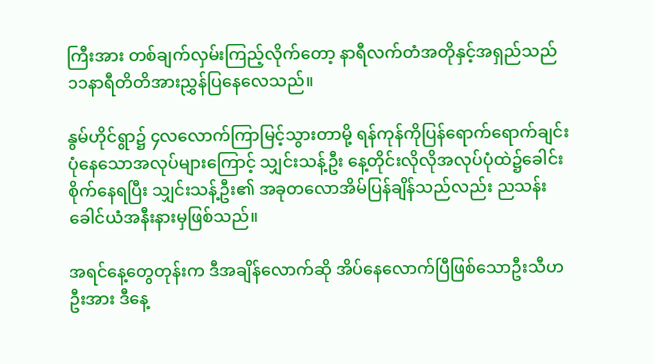ကြီးအား တစ်ချက်လှမ်းကြည့်လိုက်တော့ နာရီလက်တံအတိုနှင့်အရှည်သည် ၁၁နာရီတိတိအားညွှန်ပြနေလေသည်။

နွမ်ဟိုင်ရွာ၌ ၄လလောက်ကြာမြင့်သွားတာမို့ ရန်ကုန်ကိုပြန်ရောက်ရောက်ချင်း ပုံနေသောအလုပ်များကြောင့် သျှင်းသန့်ဦး နေ့တိုင်းလိုလိုအလုပ်ပုံထဲ၌ခေါင်းစိုက်နေရပြီး သျှင်းသန့်ဦး၏ အခုတလောအိမ်ပြန်ချိန်သည်လည်း ညသန်းခေါင်ယံအနီးနားမှဖြစ်သည်။

အရင်နေ့တွေတုန်းက ဒီအချိန်လောက်ဆို အိပ်နေလောက်ပြီဖြစ်သောဦးသီဟဦးအား ဒီနေ့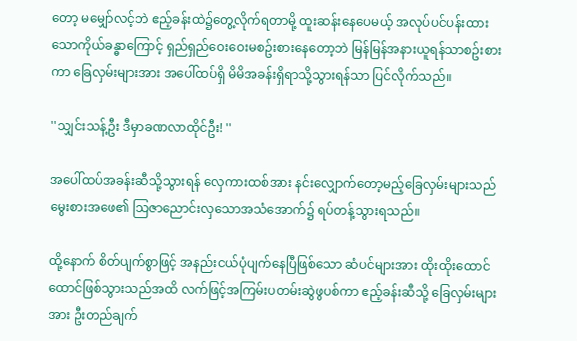တော့ မမျှော်လင့်ဘဲ ဧည့်ခန်းထဲ၌တွေ့လိုက်ရတာမို့ ထူးဆန်းနေပေမယ့် အလုပ်ပင်ပန်းထားသောကိုယ်ခန္ဓာကြောင့် ရှည်ရှည်ဝေးဝေးမစဥ်းစားနေတော့ဘဲ မြန်မြန်အနားယူရန်သာစဥ်းစားကာ ခြေလှမ်းများအား အပေါ်ထပ်ရှိ မိမိအခန်းရှိရာသို့သွားရန်သာ ပြင်လိုက်သည်။

''သျှင်းသန့်ဦး ဒီမှာခဏလာထိုင်ဦး! ''

အပေါ်ထပ်အခန်းဆီသို့သွားရန် လှေကားထစ်အား နင်းလျှောက်တော့မည့်ခြေလှမ်းများသည် မွေးစားအဖေ၏ သြဇာညောင်းလှသောအသံအောက်၌ ရပ်တန့်သွားရသည်။

ထို့နောက် စိတ်ပျက်စွာဖြင့် အနည်းငယ်ပုံပျက်နေပြီဖြစ်သော ဆံပင်များအား ထိုးထိုးထောင်ထောင်ဖြစ်သွားသည်အထိ လက်ဖြင့်အကြမ်းပတမ်းဆွဲဖွပစ်ကာ ဧည့်ခန်းဆီသို့ ခြေလှမ်းများအား ဦးတည်ချက်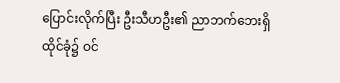ပြောင်းလိုက်ပြီး ဦးသီဟဦး၏ ညာဘက်ဘေးရှိထိုင်ခုံ၌ ဝင်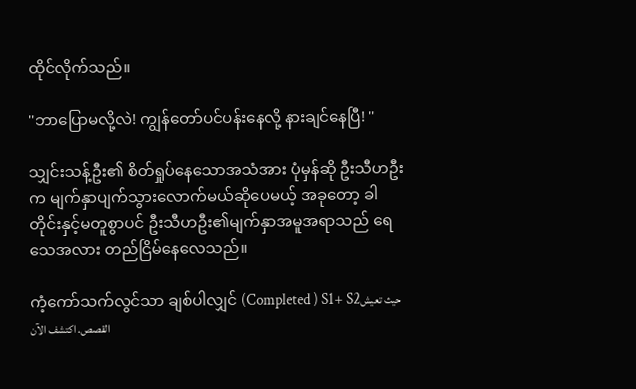ထိုင်လိုက်သည်။

''ဘာပြောမလို့လဲ! ကျွန်တော်ပင်ပန်းနေလို့ နားချင်နေပြီ! ''

သျှင်းသန့်ဦး၏ စိတ်ရှုပ်နေသောအသံအား ပုံမှန်ဆို ဦးသီဟဦးက မျက်နှာပျက်သွားလောက်မယ်ဆိုပေမယ့် အခုတော့ ခါတိုင်းနှင့်မတူစွာပင် ဦးသီဟဦး၏မျက်နှာအမူအရာသည် ရေသေအလား တည်ငြိမ်နေလေသည်။

ကံ့ကော်သက်လွင်သာ ချစ်ပါလျှင် (Completed ) S1+ S2حيث تعيش القصص. اكتشف الآن